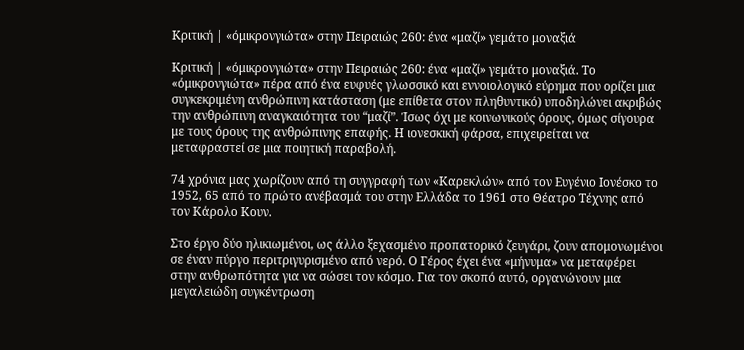Κριτική | «όμικρονγιώτα» στην Πειραιώς 260: ένα «μαζί» γεμάτο μοναξιά

Κριτική | «όμικρονγιώτα» στην Πειραιώς 260: ένα «μαζί» γεμάτο μοναξιά. Το «όμικρονγιώτα» πέρα από ένα ευφυές γλωσσικό και εννοιολογικό εύρημα που ορίζει μια συγκεκριμένη ανθρώπινη κατάσταση (με επίθετα στον πληθυντικό) υποδηλώνει ακριβώς την ανθρώπινη αναγκαιότητα του “μαζί”. Ίσως όχι με κοινωνικούς όρους, όμως σίγουρα με τους όρους της ανθρώπινης επαφής. Η ιονεσκική φάρσα, επιχειρείται να μεταφραστεί σε μια ποιητική παραβολή.

74 χρόνια μας χωρίζουν από τη συγγραφή των «Καρεκλών» από τον Ευγένιο Ιονέσκο το 1952, 65 από το πρώτο ανέβασμά του στην Ελλάδα το 1961 στο Θέατρο Τέχνης από τον Κάρολο Κουν.

Στο έργο δύο ηλικιωμένοι, ως άλλο ξεχασμένο προπατορικό ζευγάρι, ζουν απομονωμένοι σε έναν πύργο περιτριγυρισμένο από νερό. Ο Γέρος έχει ένα «μήνυμα» να μεταφέρει στην ανθρωπότητα για να σώσει τον κόσμο. Για τον σκοπό αυτό, οργανώνουν μια μεγαλειώδη συγκέντρωση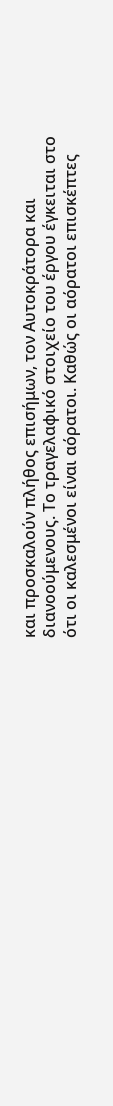και προσκαλούν πλήθος επισήμων, τον Αυτοκράτορα και διανοούμενους. Το τραγελαφικό στοιχείο του έργου έγκειται στο ότι οι καλεσμένοι είναι αόρατοι. Καθώς οι αόρατοι επισκέπτες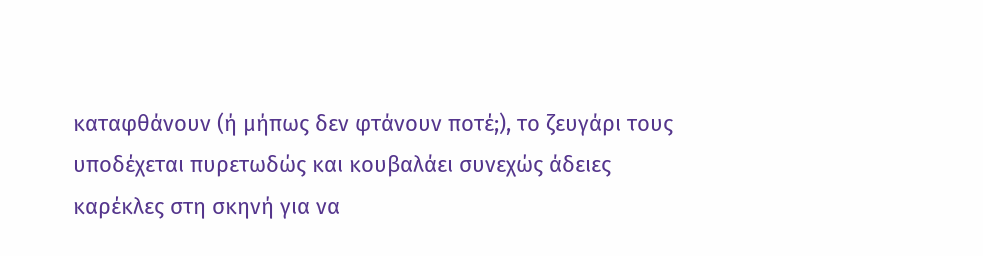καταφθάνουν (ή μήπως δεν φτάνουν ποτέ;), το ζευγάρι τους υποδέχεται πυρετωδώς και κουβαλάει συνεχώς άδειες καρέκλες στη σκηνή για να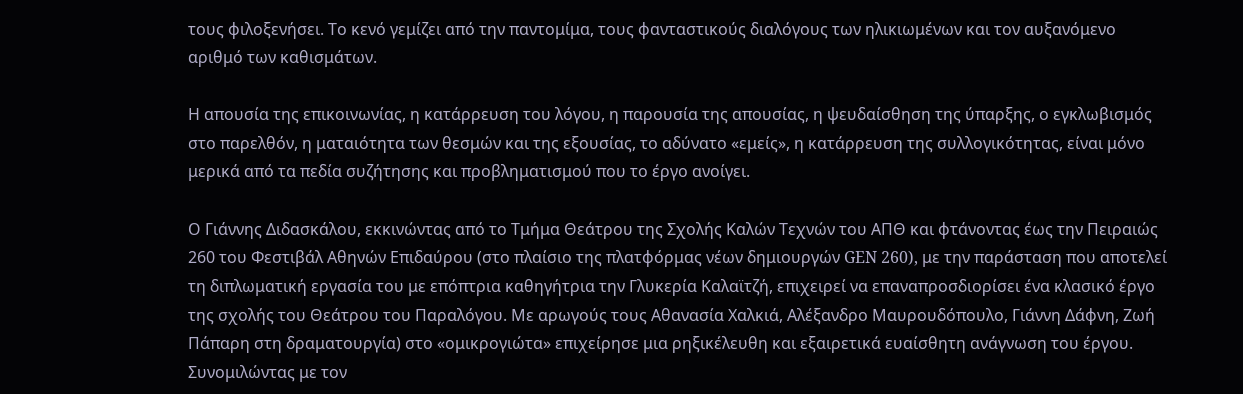τους φιλοξενήσει. Το κενό γεμίζει από την παντομίμα, τους φανταστικούς διαλόγους των ηλικιωμένων και τον αυξανόμενο αριθμό των καθισμάτων.

Η απουσία της επικοινωνίας, η κατάρρευση του λόγου, η παρουσία της απουσίας, η ψευδαίσθηση της ύπαρξης, ο εγκλωβισμός στο παρελθόν, η ματαιότητα των θεσμών και της εξουσίας, το αδύνατο «εμείς», η κατάρρευση της συλλογικότητας, είναι μόνο μερικά από τα πεδία συζήτησης και προβληματισμού που το έργο ανοίγει.

Ο Γιάννης Διδασκάλου, εκκινώντας από το Τμήμα Θεάτρου της Σχολής Καλών Τεχνών του ΑΠΘ και φτάνοντας έως την Πειραιώς 260 του Φεστιβάλ Αθηνών Επιδαύρου (στο πλαίσιο της πλατφόρμας νέων δημιουργών GEN 260), με την παράσταση που αποτελεί τη διπλωματική εργασία του με επόπτρια καθηγήτρια την Γλυκερία Καλαϊτζή, επιχειρεί να επαναπροσδιορίσει ένα κλασικό έργο της σχολής του Θεάτρου του Παραλόγου. Με αρωγούς τους Αθανασία Χαλκιά, Αλέξανδρο Μαυρουδόπουλο, Γιάννη Δάφνη, Ζωή Πάπαρη στη δραματουργία) στο «ομικρογιώτα» επιχείρησε μια ρηξικέλευθη και εξαιρετικά ευαίσθητη ανάγνωση του έργου. Συνομιλώντας με τον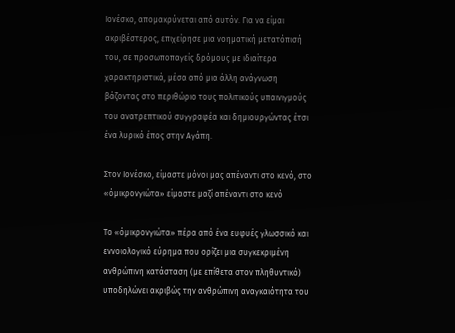Ιονέσκο, απομακρύνεται από αυτόν. Για να είμαι ακριβέστερος, επιχείρησε μια νοηματική μετατόπισή του, σε προσωποπαγείς δρόμους με ιδιαίτερα χαρακτηριστικά, μέσα από μια άλλη ανάγνωση βάζοντας στο περιθώριο τους πολιτικούς υπαινιγμούς του ανατρεπτικού συγγραφέα και δημιουργώντας έτσι ένα λυρικό έπος στην Αγάπη.

Στον Ιονέσκο, είμαστε μόνοι μας απέναντι στο κενό, στο «όμικρονγιώτα» είμαστε μαζί απέναντι στο κενό

Το «όμικρονγιώτα» πέρα από ένα ευφυές γλωσσικό και εννοιολογικό εύρημα που ορίζει μια συγκεκριμένη ανθρώπινη κατάσταση (με επίθετα στον πληθυντικό) υποδηλώνει ακριβώς την ανθρώπινη αναγκαιότητα του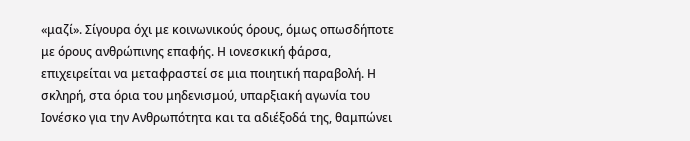«μαζί». Σίγουρα όχι με κοινωνικούς όρους, όμως οπωσδήποτε με όρους ανθρώπινης επαφής. Η ιονεσκική φάρσα, επιχειρείται να μεταφραστεί σε μια ποιητική παραβολή. Η σκληρή, στα όρια του μηδενισμού, υπαρξιακή αγωνία του Ιονέσκο για την Ανθρωπότητα και τα αδιέξοδά της, θαμπώνει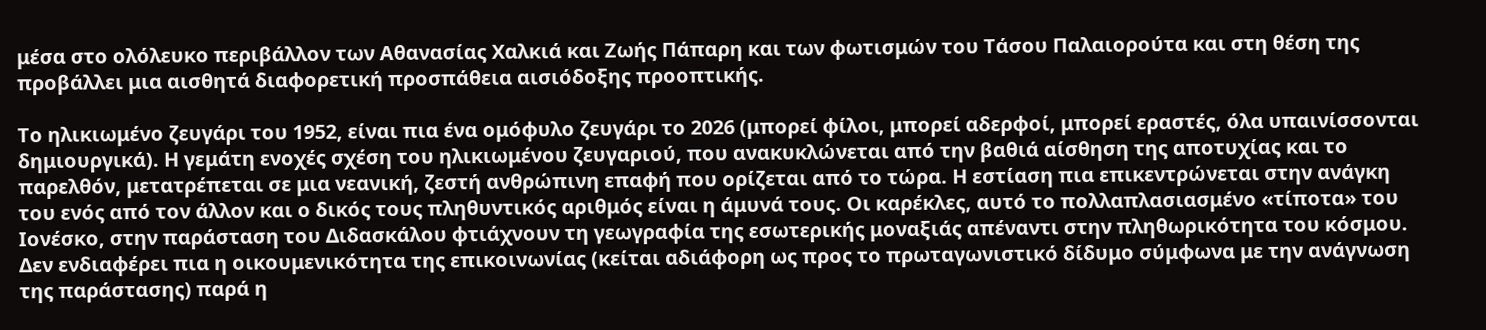μέσα στο ολόλευκο περιβάλλον των Αθανασίας Χαλκιά και Ζωής Πάπαρη και των φωτισμών του Τάσου Παλαιορούτα και στη θέση της προβάλλει μια αισθητά διαφορετική προσπάθεια αισιόδοξης προοπτικής.

Το ηλικιωμένο ζευγάρι του 1952, είναι πια ένα ομόφυλο ζευγάρι το 2026 (μπορεί φίλοι, μπορεί αδερφοί, μπορεί εραστές, όλα υπαινίσσονται δημιουργικά). Η γεμάτη ενοχές σχέση του ηλικιωμένου ζευγαριού, που ανακυκλώνεται από την βαθιά αίσθηση της αποτυχίας και το παρελθόν, μετατρέπεται σε μια νεανική, ζεστή ανθρώπινη επαφή που ορίζεται από το τώρα. Η εστίαση πια επικεντρώνεται στην ανάγκη του ενός από τον άλλον και ο δικός τους πληθυντικός αριθμός είναι η άμυνά τους. Οι καρέκλες, αυτό το πολλαπλασιασμένο «τίποτα» του Ιονέσκο, στην παράσταση του Διδασκάλου φτιάχνουν τη γεωγραφία της εσωτερικής μοναξιάς απέναντι στην πληθωρικότητα του κόσμου. Δεν ενδιαφέρει πια η οικουμενικότητα της επικοινωνίας (κείται αδιάφορη ως προς το πρωταγωνιστικό δίδυμο σύμφωνα με την ανάγνωση της παράστασης) παρά η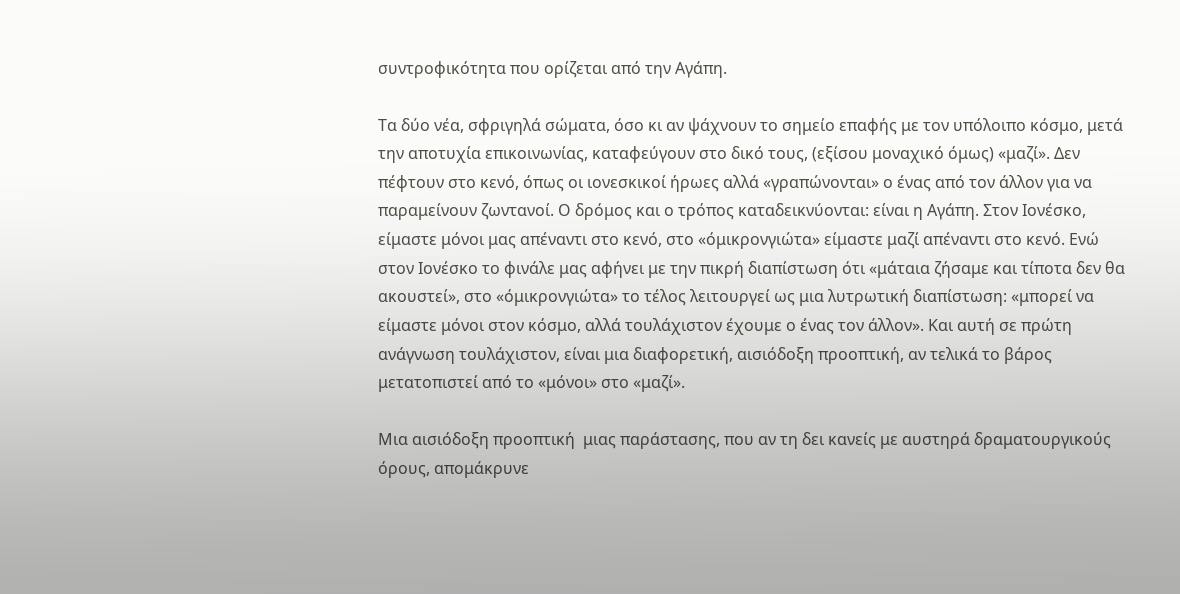συντροφικότητα που ορίζεται από την Αγάπη.

Τα δύο νέα, σφριγηλά σώματα, όσο κι αν ψάχνουν το σημείο επαφής με τον υπόλοιπο κόσμο, μετά την αποτυχία επικοινωνίας, καταφεύγουν στο δικό τους, (εξίσου μοναχικό όμως) «μαζί». Δεν πέφτουν στο κενό, όπως οι ιονεσκικοί ήρωες αλλά «γραπώνονται» ο ένας από τον άλλον για να παραμείνουν ζωντανοί. Ο δρόμος και ο τρόπος καταδεικνύονται: είναι η Αγάπη. Στον Ιονέσκο, είμαστε μόνοι μας απέναντι στο κενό, στο «όμικρονγιώτα» είμαστε μαζί απέναντι στο κενό. Ενώ στον Ιονέσκο το φινάλε μας αφήνει με την πικρή διαπίστωση ότι «μάταια ζήσαμε και τίποτα δεν θα ακουστεί», στο «όμικρονγιώτα» το τέλος λειτουργεί ως μια λυτρωτική διαπίστωση: «μπορεί να είμαστε μόνοι στον κόσμο, αλλά τουλάχιστον έχουμε ο ένας τον άλλον». Και αυτή σε πρώτη ανάγνωση τουλάχιστον, είναι μια διαφορετική, αισιόδοξη προοπτική, αν τελικά το βάρος μετατοπιστεί από το «μόνοι» στο «μαζί».

Μια αισιόδοξη προοπτική  μιας παράστασης, που αν τη δει κανείς με αυστηρά δραματουργικούς όρους, απομάκρυνε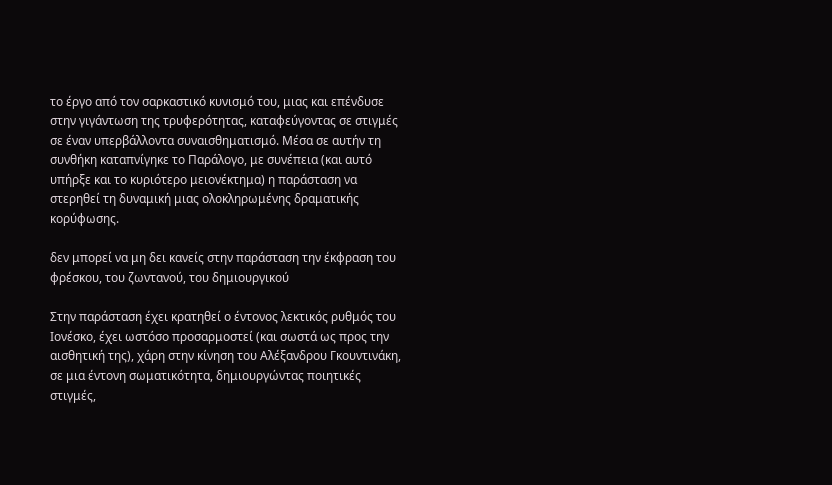το έργο από τον σαρκαστικό κυνισμό του, μιας και επένδυσε στην γιγάντωση της τρυφερότητας, καταφεύγοντας σε στιγμές σε έναν υπερβάλλοντα συναισθηματισμό. Μέσα σε αυτήν τη συνθήκη καταπνίγηκε το Παράλογο, με συνέπεια (και αυτό υπήρξε και το κυριότερο μειονέκτημα) η παράσταση να στερηθεί τη δυναμική μιας ολοκληρωμένης δραματικής κορύφωσης.

δεν μπορεί να μη δει κανείς στην παράσταση την έκφραση του φρέσκου, του ζωντανού, του δημιουργικού

Στην παράσταση έχει κρατηθεί ο έντονος λεκτικός ρυθμός του Ιονέσκο, έχει ωστόσο προσαρμοστεί (και σωστά ως προς την αισθητική της), χάρη στην κίνηση του Αλέξανδρου Γκουντινάκη, σε μια έντονη σωματικότητα, δημιουργώντας ποιητικές στιγμές,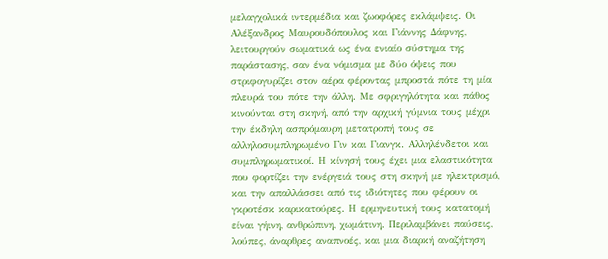μελαγχολικά ιντερμέδια και ζωοφόρες εκλάμψεις. Οι Αλέξανδρος Μαυρουδόπουλος και Γιάννης Δάφνης, λειτουργούν σωματικά ως ένα ενιαίο σύστημα της παράστασης, σαν ένα νόμισμα με δύο όψεις που στριφογυρίζει στον αέρα φέροντας μπροστά πότε τη μία πλευρά του πότε την άλλη. Με σφριγηλότητα και πάθος κινούνται στη σκηνή, από την αρχική γύμνια τους μέχρι την έκδηλη ασπρόμαυρη μετατροπή τους σε αλληλοσυμπληρωμένο Γιν και Γιανγκ. Αλληλένδετοι και συμπληρωματικοί. Η κίνησή τους έχει μια ελαστικότητα που φορτίζει την ενέργειά τους στη σκηνή με ηλεκτρισμό, και την απαλλάσσει από τις ιδιότητες που φέρουν οι γκροτέσκ καρικατούρες. Η ερμηνευτική τους κατατομή είναι γήινη, ανθρώπινη, χωμάτινη. Περιλαμβάνει παύσεις, λούπες, άναρθρες αναπνοές, και μια διαρκή αναζήτηση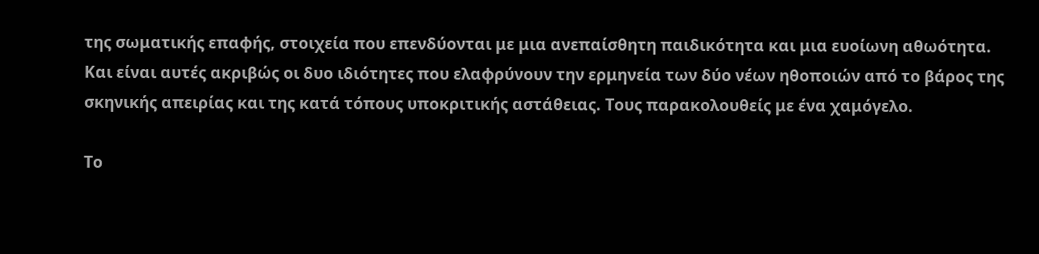της σωματικής επαφής, στοιχεία που επενδύονται με μια ανεπαίσθητη παιδικότητα και μια ευοίωνη αθωότητα. Και είναι αυτές ακριβώς οι δυο ιδιότητες που ελαφρύνουν την ερμηνεία των δύο νέων ηθοποιών από το βάρος της σκηνικής απειρίας και της κατά τόπους υποκριτικής αστάθειας. Τους παρακολουθείς με ένα χαμόγελο.

Το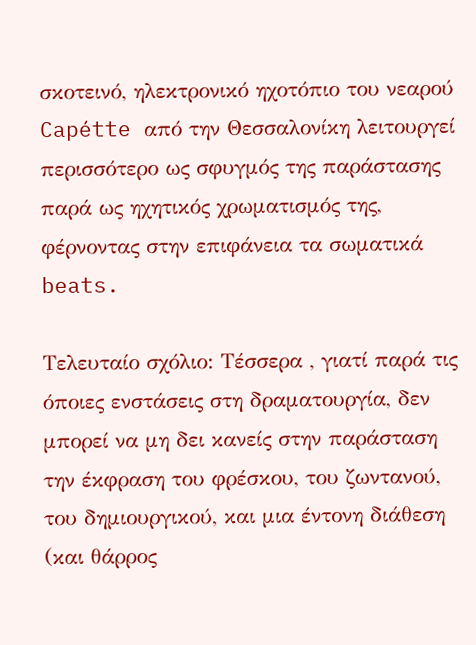σκοτεινό, ηλεκτρονικό ηχοτόπιο του νεαρού Capétte από την Θεσσαλονίκη λειτουργεί περισσότερο ως σφυγμός της παράστασης παρά ως ηχητικός χρωματισμός της, φέρνοντας στην επιφάνεια τα σωματικά beats.

Τελευταίο σχόλιο: Τέσσερα , γιατί παρά τις όποιες ενστάσεις στη δραματουργία, δεν μπορεί να μη δει κανείς στην παράσταση την έκφραση του φρέσκου, του ζωντανού, του δημιουργικού, και μια έντονη διάθεση (και θάρρος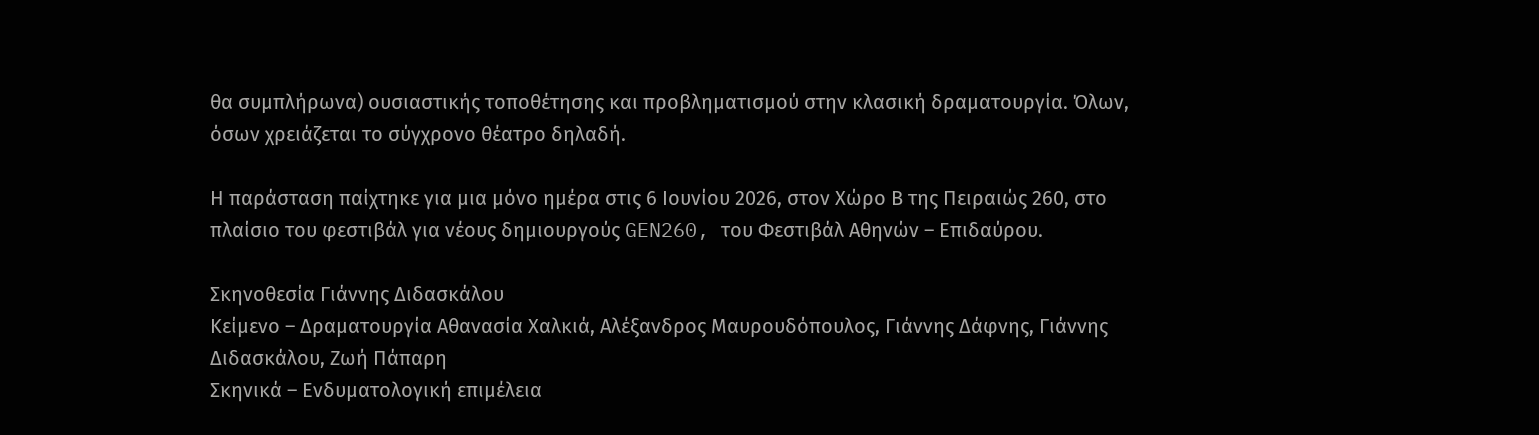θα συμπλήρωνα) ουσιαστικής τοποθέτησης και προβληματισμού στην κλασική δραματουργία. Όλων, όσων χρειάζεται το σύγχρονο θέατρο δηλαδή.

Η παράσταση παίχτηκε για μια μόνο ημέρα στις 6 Ιουνίου 2026, στον Χώρο Β της Πειραιώς 260, στο πλαίσιο του φεστιβάλ για νέους δημιουργούς GEN260, του Φεστιβάλ Αθηνών – Επιδαύρου.

Σκηνοθεσία Γιάννης Διδασκάλου
Κείμενο – Δραματουργία Αθανασία Χαλκιά, Αλέξανδρος Μαυρουδόπουλος, Γιάννης Δάφνης, Γιάννης Διδασκάλου, Ζωή Πάπαρη
Σκηνικά – Ενδυματολογική επιμέλεια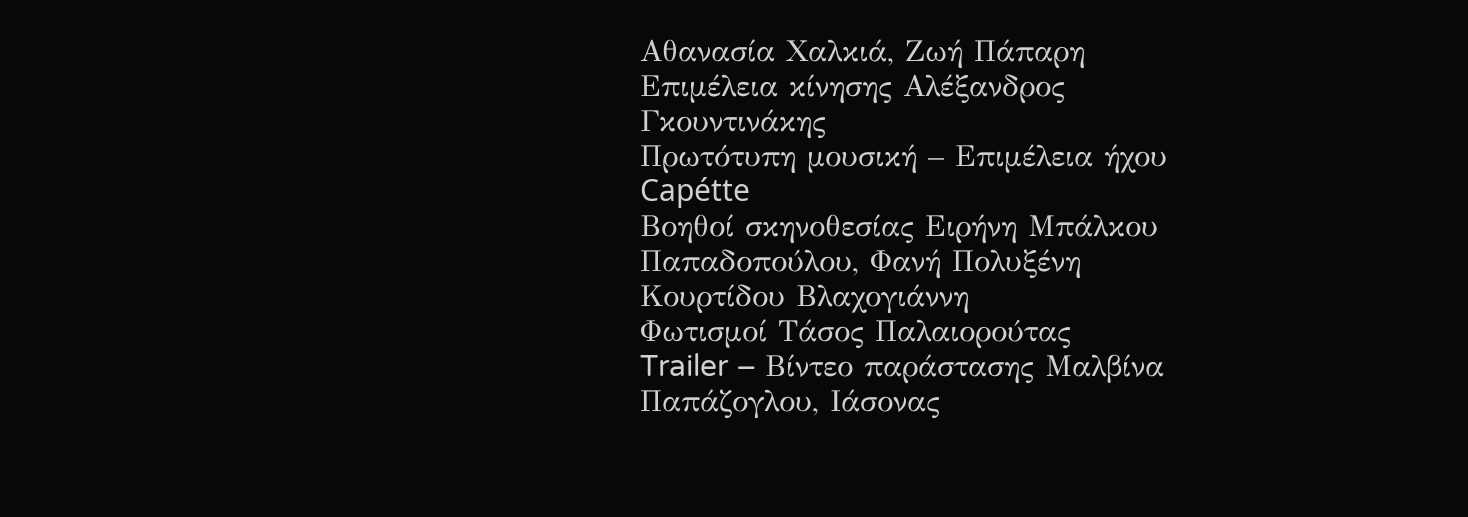Αθανασία Χαλκιά, Ζωή Πάπαρη
Επιμέλεια κίνησης Αλέξανδρος Γκουντινάκης
Πρωτότυπη μουσική – Επιμέλεια ήχου Capétte
Βοηθοί σκηνοθεσίας Ειρήνη Μπάλκου Παπαδοπούλου, Φανή Πολυξένη Κουρτίδου Βλαχογιάννη
Φωτισμοί Τάσος Παλαιορούτας
Trailer – Βίντεο παράστασης Μαλβίνα Παπάζογλου, Ιάσονας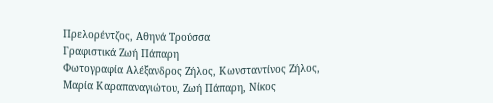Πρελορέντζος, Αθηνά Τρούσσα
Γραφιστικά Ζωή Πάπαρη
Φωτογραφία Αλέξανδρος Ζήλος, Κωνσταντίνος Ζήλος, Μαρία Καραπαναγιώτου, Ζωή Πάπαρη, Νίκος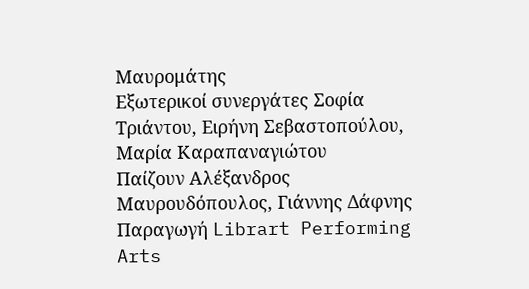Μαυρομάτης
Εξωτερικοί συνεργάτες Σοφία Τριάντου, Ειρήνη Σεβαστοπούλου, Μαρία Καραπαναγιώτου
Παίζουν Αλέξανδρος Μαυρουδόπουλος, Γιάννης Δάφνης
Παραγωγή Librart Performing Arts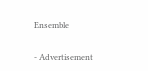Ensemble

- Advertisement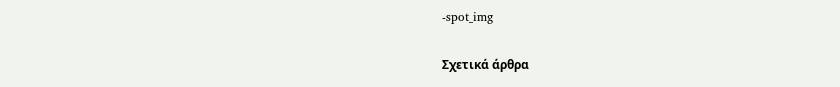-spot_img

Σχετικά άρθρα